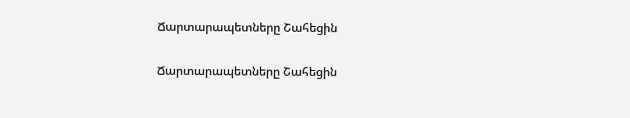Ճարտարապետները Շահեցին

Ճարտարապետները Շահեցին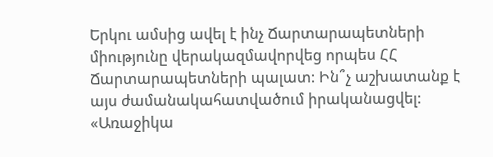Երկու ամսից ավել է ինչ Ճարտարապետների միությունը վերակազմավորվեց որպես ՀՀ Ճարտարապետների պալատ: Ին՞չ աշխատանք է այս ժամանակահատվածում իրականացվել: «Առաջիկա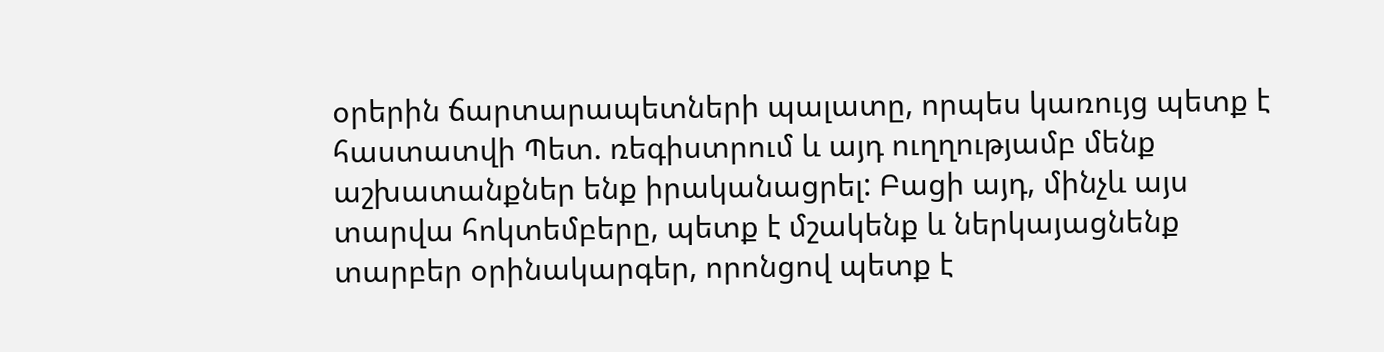օրերին ճարտարապետների պալատը, որպես կառույց պետք է հաստատվի Պետ. ռեգիստրում և այդ ուղղությամբ մենք աշխատանքներ ենք իրականացրել: Բացի այդ, մինչև այս տարվա հոկտեմբերը, պետք է մշակենք և ներկայացնենք տարբեր օրինակարգեր, որոնցով պետք է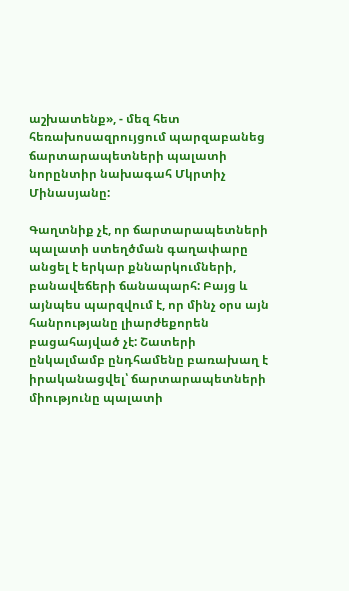աշխատենք», - մեզ հետ հեռախոսազրույցում պարզաբանեց ճարտարապետների պալատի նորընտիր նախագահ Մկրտիչ Մինասյանը:

Գաղտնիք չէ, որ ճարտարապետների պալատի ստեղծման գաղափարը անցել է երկար քննարկումների, բանավեճերի ճանապարհ: Բայց և այնպես պարզվում է, որ մինչ օրս այն հանրությանը լիարժեքորեն բացահայված չէ: Շատերի ընկալմամբ ընդհամենը բառախաղ է իրականացվել՝ ճարտարապետների միությունը պալատի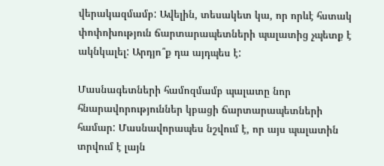վերակազմամբ: Ավելին, տեսակետ կա, որ որևէ հստակ փոփոխություն ճարտարապետների պալատից չպետք է ակնկալել: Արդյո՞ք դա այդպես է:

Մասնագետների համոզմամբ պալատը նոր հնարավորություններ կբացի ճարտարապետների համար: Մասնավորապես նշվում է, որ այս պալատին տրվում է լայն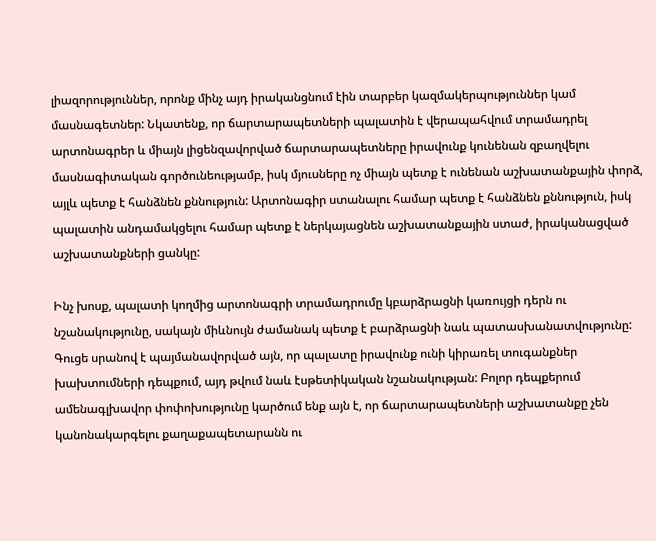լիազորություններ, որոնք մինչ այդ իրականցնում էին տարբեր կազմակերպություններ կամ մասնագետներ: Նկատենք, որ ճարտարապետների պալատին է վերապահվում տրամադրել արտոնագրեր և միայն լիցենզավորված ճարտարապետները իրավունք կունենան զբաղվելու մասնագիտական գործունեությամբ, իսկ մյուսները ոչ միայն պետք է ունենան աշխատանքային փորձ, այլև պետք է հանձնեն քննություն: Արտոնագիր ստանալու համար պետք է հանձնեն քննություն, իսկ պալատին անդամակցելու համար պետք է ներկայացնեն աշխատանքային ստաժ, իրականացված աշխատանքների ցանկը:

Ինչ խոսք, պալատի կողմից արտոնագրի տրամադրումը կբարձրացնի կառույցի դերն ու նշանակությունը, սակայն միևնույն ժամանակ պետք է բարձրացնի նաև պատասխանատվությունը: Գուցե սրանով է պայմանավորված այն, որ պալատը իրավունք ունի կիրառել տուգանքներ խախտումների դեպքում, այդ թվում նաև էսթետիկական նշանակության: Բոլոր դեպքերում ամենագլխավոր փոփոխությունը կարծում ենք այն է, որ ճարտարապետների աշխատանքը չեն կանոնակարգելու քաղաքապետարանն ու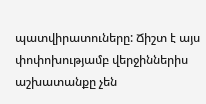պատվիրատուները: Ճիշտ է այս փոփոխությամբ վերջիններիս աշխատանքը չեն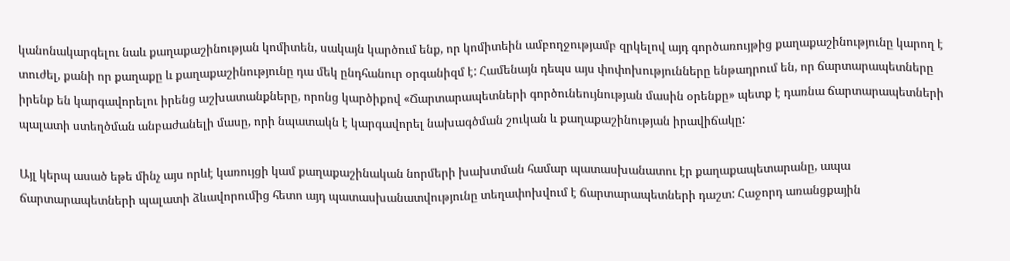կանոնակարգելու նաև քաղաքաշինության կոմիտեն, սակայն կարծում ենք, որ կոմիտեին ամբողջությամբ զրկելով այդ գործառույթից քաղաքաշինությունը կարող է տուժել, քանի որ քաղաքը և քաղաքաշինությունը դա մեկ ընդհանուր օրգանիզմ է: Համենայն դեպս այս փոփոխությունները ենթադրում են, որ ճարտարապետները իրենք են կարգավորելու իրենց աշխատանքները, որոնց կարծիքով «Ճարտարապետների գործունեույնության մասին օրենքը» պետք է դառնա ճարտարապետների պալատի ստեղծման անբաժանելի մասը, որի նպատակն է կարգավորել նախագծման շուկան և քաղաքաշինության իրավիճակը:

Այլ կերպ ասած եթե մինչ այս որևէ կառույցի կամ քաղաքաշինական նորմերի խախտման համար պատասխանատու էր քաղաքապետարանը, ապա ճարտարապետների պալատի ձևավորումից հետո այդ պատասխանատվությունը տեղափոխվում է ճարտարապետների դաշտ: Հաջորդ առանցքային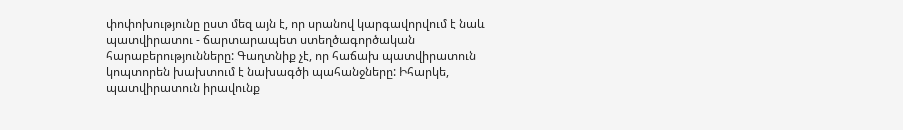փոփոխությունը ըստ մեզ այն է, որ սրանով կարգավորվում է նաև պատվիրատու - ճարտարապետ ստեղծագործական հարաբերությունները: Գաղտնիք չէ, որ հաճախ պատվիրատուն կոպտորեն խախտում է նախագծի պահանջները: Իհարկե, պատվիրատուն իրավունք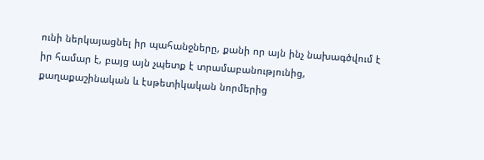ունի ներկայացնել իր պահանջները, քանի որ այն ինչ նախագծվում է իր համար է, բայց այն չպետք է տրամաբանությունից, քաղաքաշինական և էսթետիկական նորմերից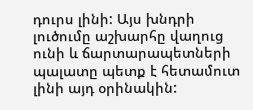դուրս լինի: Այս խնդրի լուծումը աշխարհը վաղուց ունի և ճարտարապետների պալատը պետք է հետամուտ լինի այդ օրինակին: